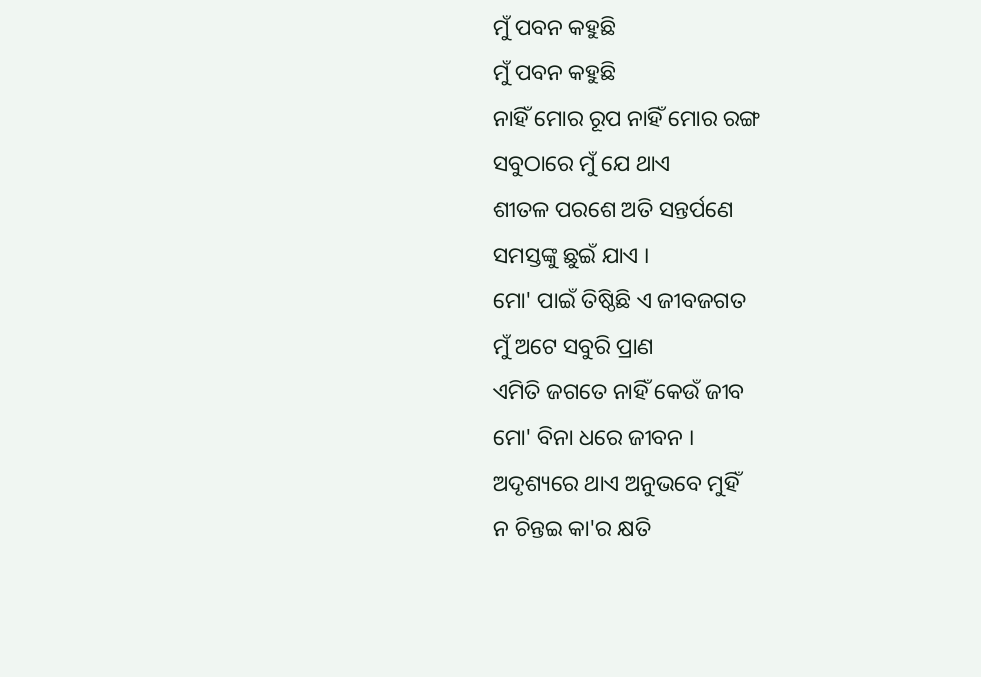ମୁଁ ପବନ କହୁଛି
ମୁଁ ପବନ କହୁଛି
ନାହିଁ ମୋର ରୂପ ନାହିଁ ମୋର ରଙ୍ଗ
ସବୁଠାରେ ମୁଁ ଯେ ଥାଏ
ଶୀତଳ ପରଶେ ଅତି ସନ୍ତର୍ପଣେ
ସମସ୍ତଙ୍କୁ ଛୁଇଁ ଯାଏ ।
ମୋ' ପାଇଁ ତିଷ୍ଠିଛି ଏ ଜୀବଜଗତ
ମୁଁ ଅଟେ ସବୁରି ପ୍ରାଣ
ଏମିତି ଜଗତେ ନାହିଁ କେଉଁ ଜୀବ
ମୋ' ବିନା ଧରେ ଜୀବନ ।
ଅଦୃଶ୍ୟରେ ଥାଏ ଅନୁଭବେ ମୁହିଁ
ନ ଚିନ୍ତଇ କା'ର କ୍ଷତି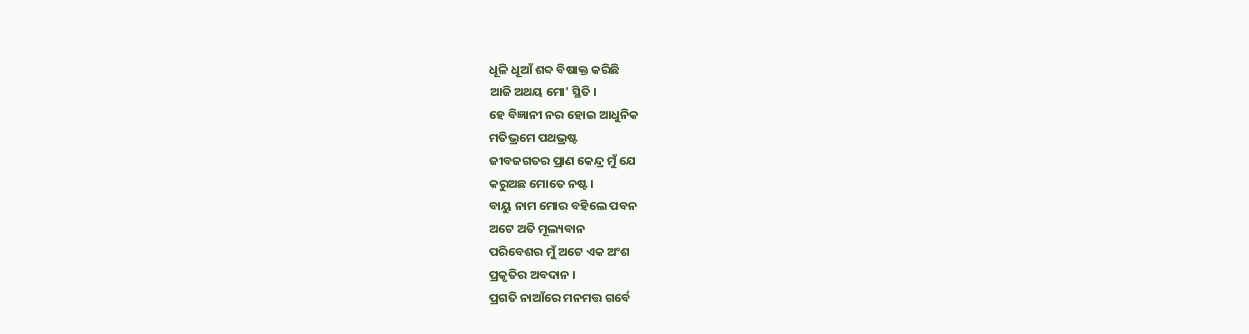ଧୂଳି ଧୂଆଁ ଶବ୍ଦ ବିଷାକ୍ତ କରିଛି
ଆଜି ଅଥୟ ମୋ' ସ୍ଥିତି ।
ହେ ବିଜ୍ଞାନୀ ନର ହୋଇ ଆଧୁନିକ
ମତିଭ୍ରମେ ପଥଭ୍ରଷ୍ଟ
ଜୀବଜଗତର ପ୍ରାଣ କେନ୍ଦ୍ର ମୁଁ ଯେ
କରୁଅଛ ମୋତେ ନଷ୍ଟ ।
ବାୟୁ ନାମ ମୋର ବହିଲେ ପବନ
ଅଟେ ଅତି ମୂଲ୍ୟବାନ
ପରିବେଶର ମୁଁ ଅଟେ ଏକ ଅଂଶ
ପ୍ରକୃତିର ଅବଦାନ ।
ପ୍ରଗତି ନାଆଁରେ ମନମତ୍ତ ଗର୍ବେ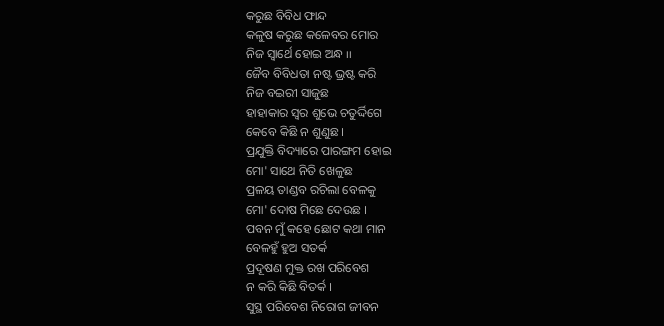କରୁଛ ବିବିଧ ଫାନ୍ଦ
କଳୁଷ କରୁଛ କଳେବର ମୋର
ନିଜ ସ୍ଵାର୍ଥେ ହୋଇ ଅନ୍ଧ ୲୲
ଜୈବ ବିବିଧତା ନଷ୍ଟ ଭ୍ରଷ୍ଟ କରି
ନିଜ ବଇରୀ ସାଜୁଛ
ହାହାକାର ସ୍ଵର ଶୁଭେ ଚତୁର୍ଦ୍ଦିଗେ
କେବେ କିଛି ନ ଶୁଣୁଛ ।
ପ୍ରଯୁକ୍ତି ବିଦ୍ୟାରେ ପାରଙ୍ଗମ ହୋଇ
ମୋ' ସାଥେ ନିତି ଖେଳୁଛ
ପ୍ରଳୟ ତାଣ୍ଡବ ରଚିଲା ବେଳକୁ
ମୋ' ଦୋଷ ମିଛେ ଦେଉଛ ।
ପବନ ମୁଁ କହେ ଛୋଟ କଥା ମାନ
ବେଳହୁଁ ହୁଅ ସତର୍କ
ପ୍ରଦୂଷଣ ମୁକ୍ତ ରଖ ପରିବେଶ
ନ କରି କିଛି ବିତର୍କ ।
ସୁସ୍ଥ ପରିବେଶ ନିରୋଗ ଜୀବନ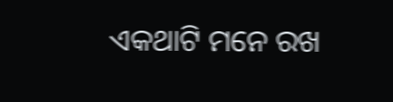ଏକଥାଟି ମନେ ରଖ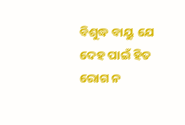ବିଶୁଦ୍ଧ ବାୟୁ ଯେ ଦେହ ପାଇଁ ହିତ
ରୋଗ ନ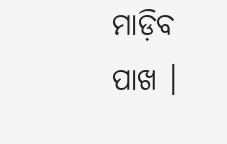ମାଡ଼ିବ ପାଖ ।